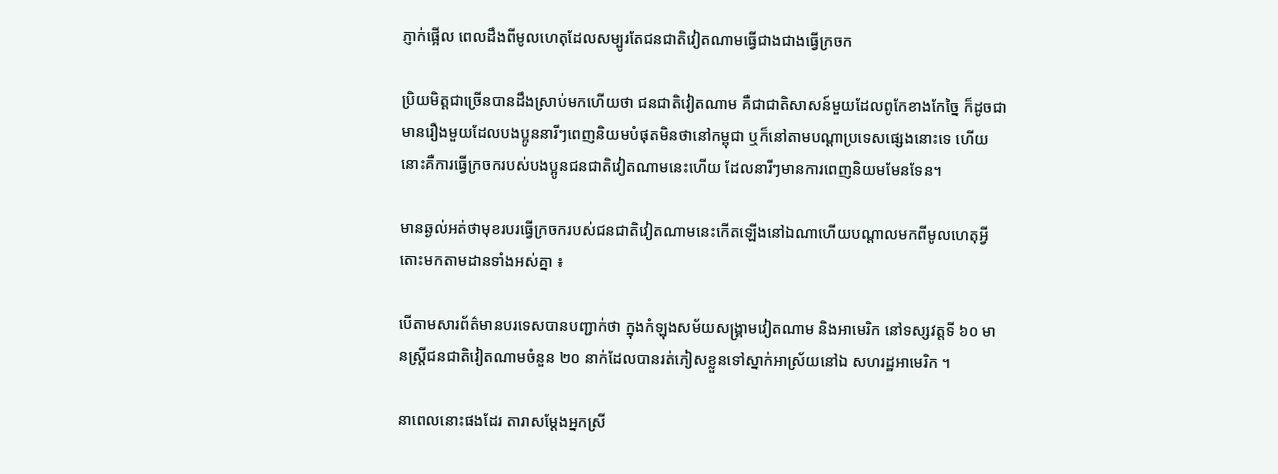ភ្ញាក់ផ្អើល ពេលដឹងពីមូលហេតុដែលសម្បូរតែជនជាតិវៀតណាមធ្វើជាងជាងធ្វើក្រចក

ប្រិយមិត្តជាច្រើនបានដឹងស្រាប់មកហេីយថា ជនជាតិវៀតណាម គឺជាជាតិសាសន៍មួយដែលពូកែខាងកែច្នៃ ក៏ដូចជាមានរឿងមួយដែលបងប្អូននារីៗពេញនិយមបំផុតមិនថានៅកម្ពុជា ឬក៏នៅតាមបណ្ដាប្រទេសផ្សេងនោះទេ ហេីយនោះគឺការធ្វេីក្រចករបស់បងប្អូនជនជាតិវៀតណាមនេះហេីយ ដែលនារីៗមានការពេញនិយមមែនទែន។

មានឆ្ងល់អត់ថាមុខរបរធ្វេីក្រចករបស់ជនជាតិវៀតណាមនេះកេីតឡេីងនៅឯណាហេីយបណ្តាលមកពីមូលហេតុអ្វី តោះមកតាមដានទាំងអស់គ្នា ៖

បេីតាមសារព័ត៌មានបរទេសបានបញ្ជាក់ថា ក្នុងកំឡុងសម័យសង្រ្គាមវៀតណាម និងអាមេរិក នៅទស្សវត្តទី ៦០ មានស្រ្ដីជនជាតិវៀតណាមចំនួន ២០ នាក់ដែលបានរត់ភៀសខ្លួនទៅស្នាក់អាស្រ័យនៅឯ សហរដ្ឋអាមេរិក ។

នាពេលនោះផងដែរ តារាសម្ដែងអ្នកស្រី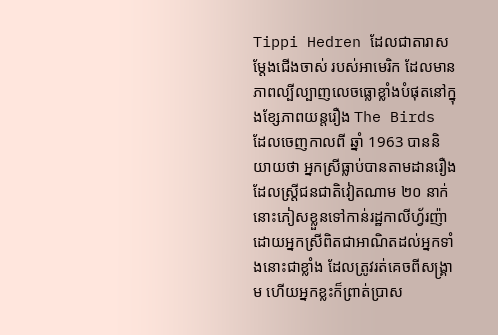Tippi Hedren ដែលជាតារាសម្ដែងជេីងចាស់ របស់អាមេរិក ដែលមានភាពល្បីល្បាញលេចធ្លោខ្លាំងបំផុតនៅក្នុងខ្សែភាពយន្តរឿង The Birds ដែលចេញកាលពី ឆ្នាំ 1963 បាននិយាយថា អ្នកស្រីធ្លាប់បានតាមដានរឿងដែលស្រ្ដីជនជាតិវៀតណាម ២០ នាក់នោះភៀសខ្លួនទៅកាន់រដ្ឋកាលីហ្វ័រញ៉ា ដោយអ្នកស្រីពិតជាអាណិតដល់អ្នកទាំងនោះជាខ្លាំង ដែលត្រូវរត់គេចពីសង្រ្គាម ហើយអ្នកខ្លះក៏ព្រាត់ប្រាស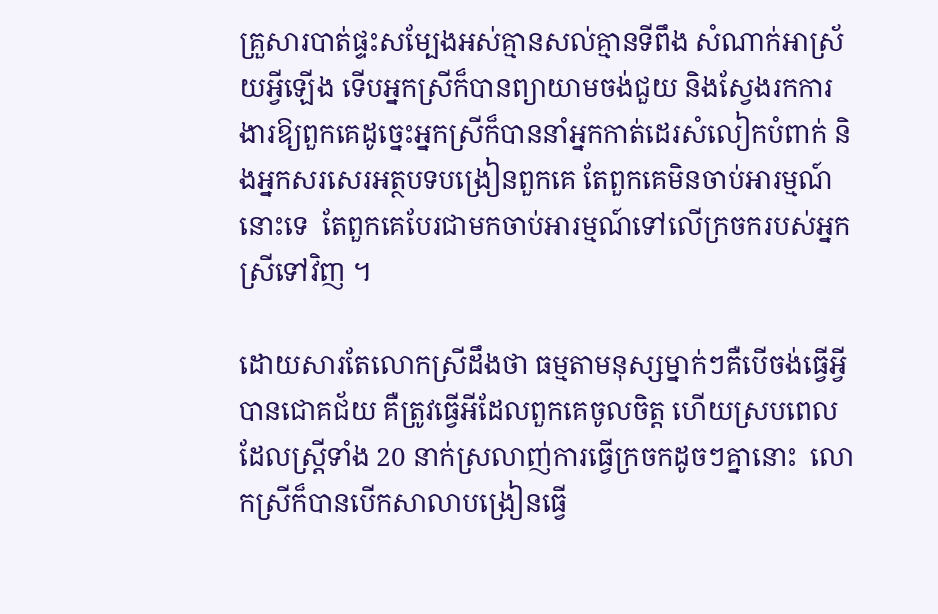គ្រួសារបាត់ផ្ទះសម្បែងអស់គ្មានសល់គ្មានទីពឹង សំណាក់អាស្រ័យអ្វីឡេីង ទេីបអ្នកស្រីក៏បានព្យាយាមចង់ជួយ និងស្វែងរកការងារឱ្យពួកគេដូច្នេះអ្នកស្រីក៏បាននាំអ្នកកាត់ដេរសំលៀកបំពាក់ និងអ្នកសរសេរអត្ថបទបង្រៀនពួកគេ តែពួកគេមិនចាប់អារម្មណ៍នោះទេ  តែពួកគេបែរជាមកចាប់អារម្មណ៍ទៅលេីក្រចករបស់អ្នកស្រីទៅវិញ ។

ដោយសារតែលោកស្រីដឹងថា ធម្មតាមនុស្សម្នាក់ៗគឺបេីចង់ធ្វេីអ្វីបានជោគជ័យ គឺត្រូវធ្វេីអីដែលពួកគេចូលចិត្ត ហេីយស្របពេលដែលស្រ្ដីទាំង 20 នាក់ស្រលាញ់ការធ្វេីក្រចកដូចៗគ្នានោះ  លោកស្រីក៏បានបេីកសាលាបង្រៀនធ្វេី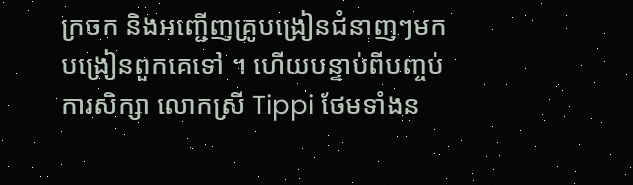ក្រចក និងអញ្ជេីញគ្រូបង្រៀនជំនាញៗមកបង្រៀនពួកគេទៅ ។ ហេីយបន្ទាប់ពីបញ្ចប់ការសិក្សា លោកស្រី Tippi ថែមទាំងន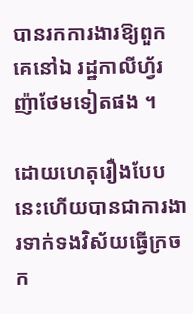បានរកការងារឱ្យពួកគេនៅឯ រដ្ឋកាលីហ្វ័រញ៉ាថែមទៀតផង ។

ដោយហេតុរឿងបែបនេះហើយបានជាការងារទាក់ទងវិស័យធ្វើក្រចក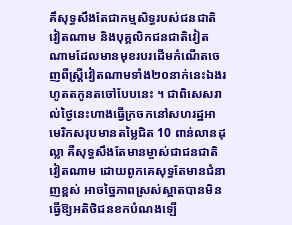គឹសុទ្ធសឹងតែជាកម្មសិទ្ធរបស់ជនជាតិវៀតណាម និងបុគ្គលិកជនជាតិវៀតណាមដែលមានមុខរបរដើមកំណើតចេញពីស្ត្រីវៀតណាមទាំង២០នាក់នេះឯងរហូតតកូនតចៅបែបនេះ ។ ជាពិសេសរាល់ថ្ងៃនេះហាងធ្វើក្រចកនៅសហរដ្ឋអាមេរិកសរុបមានតម្លៃជិត 10 ពាន់លានដុល្លា គឺសុទ្ធសឹងតែមានម្ចាស់ជាជនជាតិវៀតណាម ដោយពូកគេសុទ្ធតែមានជំនាញខ្ពស់ អាចច្នៃភាពស្រស់ស្អាតបានមិនធ្វើឱ្យអតិថិជនខកបំណងឡើ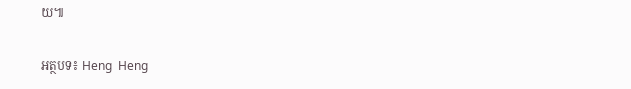យ៕

អត្ថបទ៖ Heng  Heng